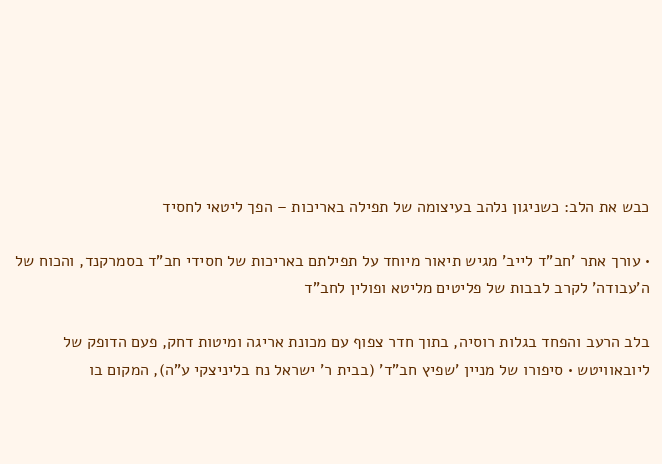כבש את הלב: כשניגון נלהב בעיצומה של תפילה באריכות – הפך ליטאי לחסיד

• עורך אתר 'חב"ד לייב' מגיש תיאור מיוחד על תפילתם באריכות של חסידי חב"ד בסמרקנד, והכוח של ה'עבודה' לקרב לבבות של פליטים מליטא ופולין לחב"ד

בלב הרעב והפחד בגלות רוסיה, בתוך חדר צפוף עם מכונת אריגה ומיטות דחק, פעם הדופק של ליובאוויטש • סיפורו של מניין 'שפיץ חב"ד' (בבית ר' ישראל נח בליניצקי ע"ה), המקום בו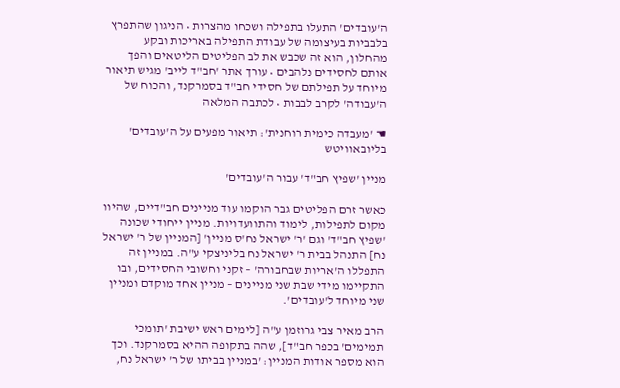ה'עובדים' התעלו בתפילה ושכחו מהצרות • הניגון שהתפרץ בלבביות בעיצומה של עבודת התפילה באריכות ובקע מהחלון, הוא זה שכבש את לב הפליטים הליטאים והפך אותם לחסידים נלהבים • עורך אתר 'חב"ד לייב' מגיש תיאור מיוחד על תפילתם של חסידי חב"ד בסמרקנד, והכוח של ה'עבודה' לקרב לבבות • לכתבה המלאה

☚ 'מעבדה כימית רוחנית': תיאור מפעים על ה'עובדים' בליובאוויטש

מניין 'שפיץ חב"ד' עבור ה'עובדים'

כאשר זרם הפליטים גבר הוקמו עוד מניינים חב"דיים, שהיוו מקום לתפילות, לימוד והתוועדויות. מניין ייחודי שכונה 'שפיץ חב"ד' וגם 'ר' ישראל נח'ס מניין' [המניין של ר' ישראל נח] התנהל בבית ר' ישראל נח בליניצקי ע"ה. במניין זה התפללו ה'אריות שבחבורה' – זקני וחשובי החסידים, ובו התקיימו מידי שבת שני מניינים – מניין אחד מוקדם ומניין שני מיוחד ל'עובדים'.

הרב מאיר צבי גרוזמן ע"ה [לימים ראש ישיבת 'תומכי תמימים' בכפר חב"ד], שהה בתקופה ההיא בסמרקנד. וכך הוא מספר אודות המניין: 'במניין בביתו של ר' ישראל נח,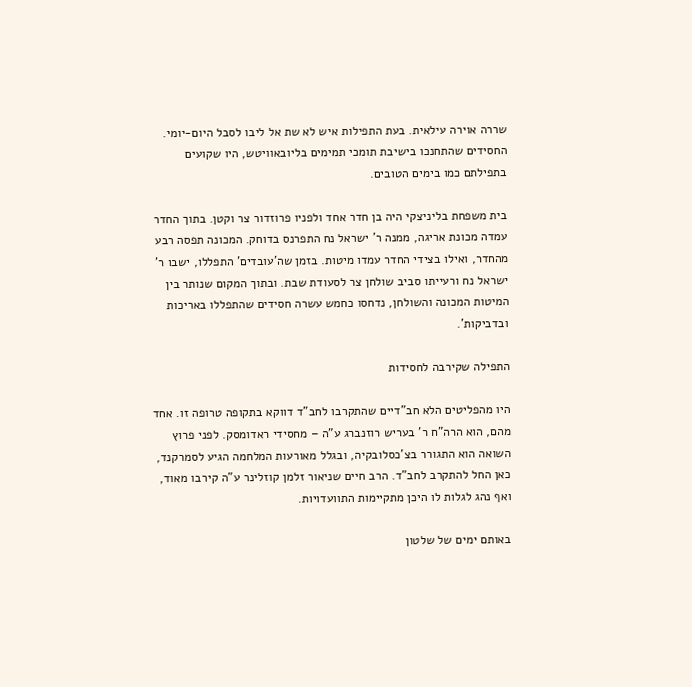שררה אוירה עילאית. בעת התפילות איש לא שת אל ליבו לסבל היום-יומי. החסידים שהתחנכו בישיבת תומכי תמימים בליובאוויטש, היו שקועים בתפילתם כמו בימים הטובים.

בית משפחת בליניצקי היה בן חדר אחד ולפניו פרוזדור צר וקטן. בתוך החדר עמדה מכונת אריגה, ממנה ר' ישראל נח התפרנס בדוחק. המכונה תפסה רבע מהחדר, ואילו בצידי החדר עמדו מיטות. בזמן שה'עובדים' התפללו, ישבו ר' ישראל נח ורעייתו סביב שולחן צר לסעודת שבת. ובתוך המקום שנותר בין המיטות המכונה והשולחן, נדחסו כחמש עשרה חסידים שהתפללו באריכות ובדביקות'.

התפילה שקירבה לחסידות

היו מהפליטים הלא חב"דיים שהתקרבו לחב"ד דווקא בתקופה טרופה זו. אחד מהם, הוא הרה"ח ר' בעריש רוזנברג ע"ה – מחסידי ראדומסק. לפני פרוץ השואה הוא התגורר בצ'כסלובקיה, ובגלל מאורעות המלחמה הגיע לסמרקנד, כאן החל להתקרב לחב"ד. הרב חיים שניאור זלמן קוזלינר ע"ה קירבו מאוד, ואף נהג לגלות לו היכן מתקיימות התוועדויות.

באותם ימים של שלטון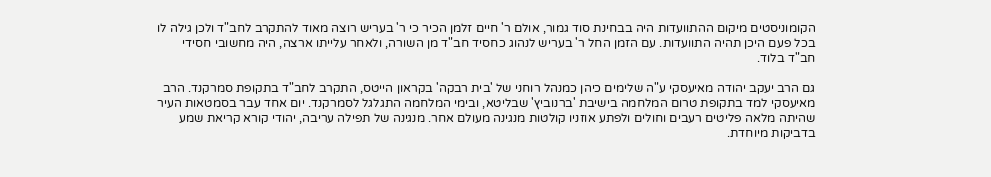הקומוניסטים מיקום ההתוועדות היה בבחינת סוד גמור, אולם ר' חיים זלמן הכיר כי ר' בעריש רוצה מאוד להתקרב לחב"ד ולכן גילה לו בכל פעם היכן תהיה התוועדות. עם הזמן החל ר' בעריש לנהוג כחסיד חב"ד מן השורה, ולאחר עלייתו ארצה, היה מחשובי חסידי חב"ד בלוד.

גם הרב יעקב יהודה מאיעסקי ע"ה שלימים כיהן כמנהל רוחני של 'בית רבקה' בקראון הייטס, התקרב לחב"ד בתקופת סמרקנד. הרב מאיעסקי למד בתקופת טרום המלחמה בישיבת 'ברנוביץ' שבליטא, ובימי המלחמה התגלגל לסמרקנד. יום אחד עבר בסמטאות העיר שהיתה מלאה פליטים רעבים וחולים ולפתע אוזניו קולטות מנגינה מעולם אחר. מנגינה של תפילה עריבה, יהודי קורא קריאת שמע בדביקות מיוחדת.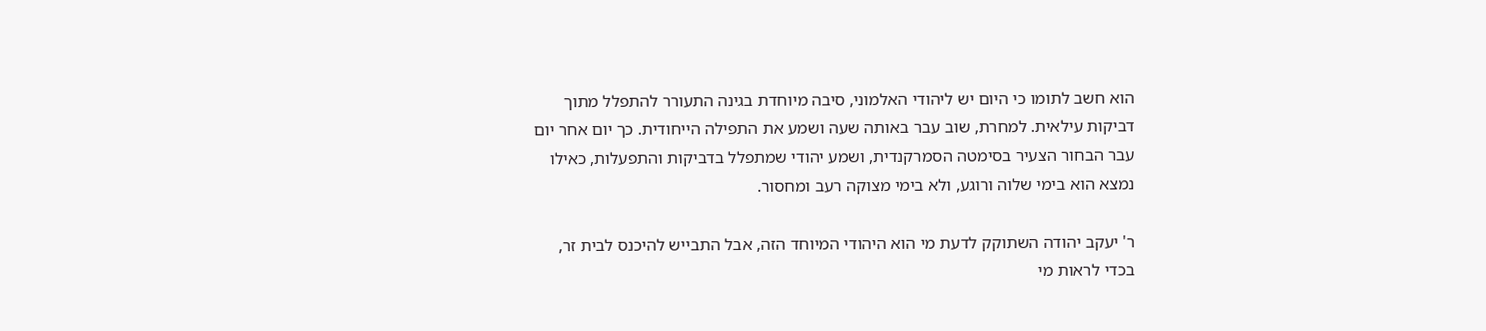הוא חשב לתומו כי היום יש ליהודי האלמוני, סיבה מיוחדת בגינה התעורר להתפלל מתוך דביקות עילאית. למחרת, שוב עבר באותה שעה ושמע את התפילה הייחודית. כך יום אחר יום עבר הבחור הצעיר בסימטה הסמרקנדית, ושמע יהודי שמתפלל בדביקות והתפעלות, כאילו נמצא הוא בימי שלוה ורוגע, ולא בימי מצוקה רעב ומחסור.

ר' יעקב יהודה השתוקק לדעת מי הוא היהודי המיוחד הזה, אבל התבייש להיכנס לבית זר, בכדי לראות מי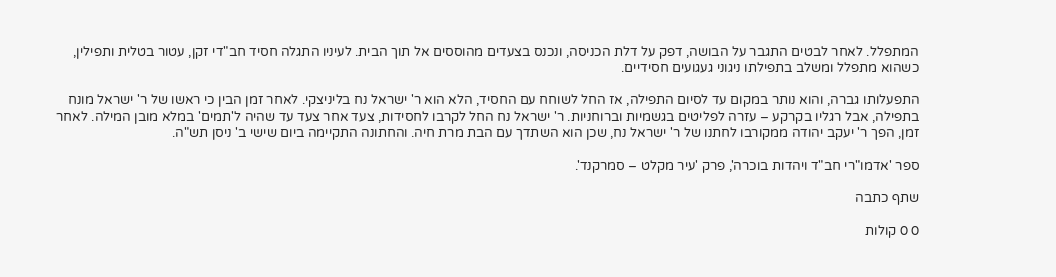המתפלל. לאחר לבטים התגבר על הבושה, דפק על דלת הכניסה, ונכנס בצעדים מהוססים אל תוך הבית. לעיניו התגלה חסיד חב"די זקן, עטור בטלית ותפילין, כשהוא מתפלל ומשלב בתפילתו ניגוני געגועים חסידיים.

התפעלותו גברה, והוא נותר במקום עד לסיום התפילה, אז החל לשוחח עם החסיד, הלא הוא ר' ישראל נח בליניצקי. לאחר זמן הבין כי ראשו של ר' ישראל מונח בתפילה, אבל רגליו בקרקע – עזרה לפליטים בגשמיות וברוחניות. ר' ישראל נח החל לקרבו לחסידות, צעד אחר צעד עד שהיה ל'תמים' במלא מובן המילה. לאחר זמן, הפך ר' יעקב יהודה ממקורבו לחתנו של ר' ישראל נח, שכן הוא השתדך עם הבת מרת חיה. והחתונה התקיימה ביום שישי ב' ניסן תש"ה.

ספר 'אדמו"רי חב"ד ויהדות בוכרה', פרק 'עיר מקלט – סמרקנד'.

שתף כתבה

0 0 קולות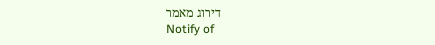דירוג מאמר
Notify of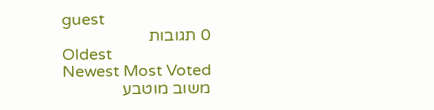guest
0 תגובות
Oldest
Newest Most Voted
משוב מוטבע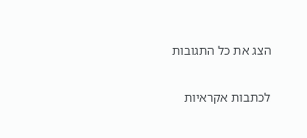הצג את כל התגובות

לכתבות אקראיות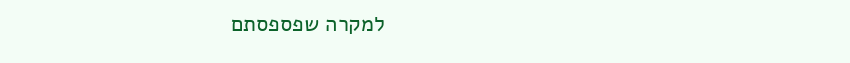למקרה שפספסתם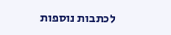לכתבות נוספות